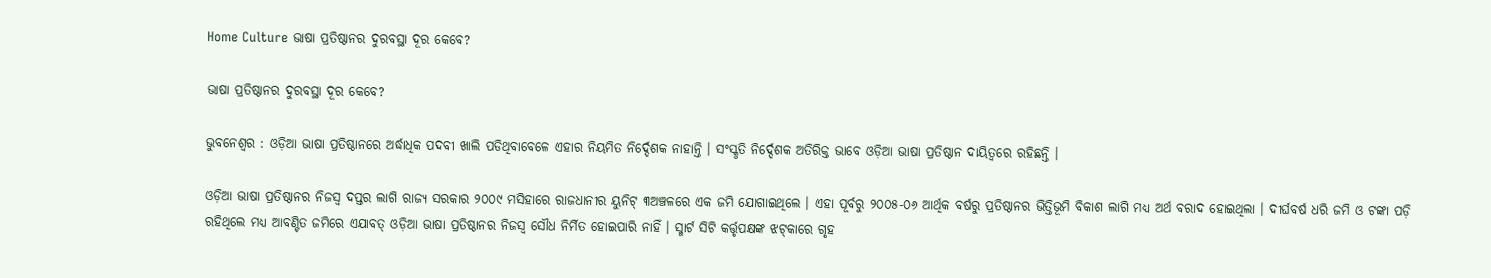Home Culture ଭାଷା ପ୍ରତିଷ୍ଠାନର ଦୁରବସ୍ଥା ଦୂର କେବେ?

ଭାଷା ପ୍ରତିଷ୍ଠାନର ଦୁରବସ୍ଥା ଦୂର କେବେ?

ଭୁବନେଶ୍ୱର : ଓଡ଼ିଆ ଭାଷା ପ୍ରତିଷ୍ଠାନରେ ଅର୍ଦ୍ଧାଧିକ ପଦବୀ ଖାଲି ପଡିଥିବାବେଳେ ଏହାର ନିୟମିତ ନିର୍ଦ୍ଦେଶକ ନାହାନ୍ତି । ସଂସ୍କୃତି ନିର୍ଦ୍ଦେଶକ ଅତିରିକ୍ତ ଭାବେ ଓଡ଼ିଆ ଭାଷା ପ୍ରତିଷ୍ଠାନ ଦାୟିତ୍ୱରେ ରହିଛନ୍ତି ।

ଓଡ଼ିଆ ଭାଷା ପ୍ରତିଷ୍ଠାନର ନିଜସ୍ୱ ଦପ୍ତର ଲାଗି ରାଜ୍ୟ ସରକାର ୨୦୦୯ ମସିହାରେ ରାଜଧାନୀର ୟୁନିଟ୍‍ ୩ଅଞ୍ଚଳରେ ଏକ ଜମି ଯୋଗାଇଥିଲେ । ଏହା ପୂର୍ବରୁ ୨୦୦୫-୦୬ ଆର୍ଥିକ ବର୍ଷରୁ ପ୍ରତିଷ୍ଠାନର ଭିତ୍ତିଭୂମି ବିକାଶ ଲାଗି ମଧ୍ୟ ଅର୍ଥ ବରାଦ ହୋଇଥିଲା । ଦୀର୍ଘବର୍ଷ ଧରି ଜମି ଓ ଟଙ୍କା ପଡ଼ି ରହିଥିଲେ ମଧ୍ୟ ଆବଣ୍ଟିତ ଜମିରେ ଏଯାବତ୍‍ ଓଡ଼ିଆ ଭାଷା ପ୍ରତିଷ୍ଠାନର ନିଜସ୍ୱ ସୌଧ ନିର୍ମିତ ହୋଇପାରି ନାହିଁ । ସ୍ମାର୍ଟ ସିଟି କର୍ତ୍ତୃପକ୍ଷଙ୍କ ଝଟ୍‍କାରେ ଗୃହ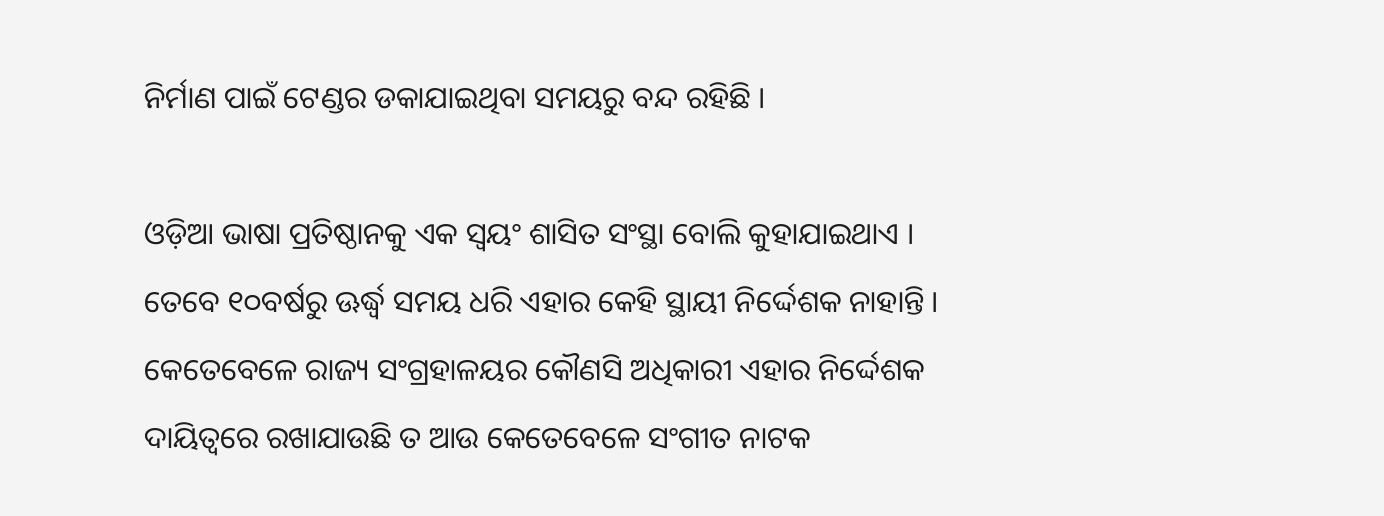ନିର୍ମାଣ ପାଇଁ ଟେଣ୍ଡର ଡକାଯାଇଥିବା ସମୟରୁ ବନ୍ଦ ରହିଛି ।

ଓଡ଼ିଆ ଭାଷା ପ୍ରତିଷ୍ଠାନକୁ ଏକ ସ୍ୱୟଂ ଶାସିତ ସଂସ୍ଥା ବୋଲି କୁହାଯାଇଥାଏ । ତେବେ ୧୦ବର୍ଷରୁ ଊର୍ଦ୍ଧ୍ୱ ସମୟ ଧରି ଏହାର କେହି ସ୍ଥାୟୀ ନିର୍ଦ୍ଦେଶକ ନାହାନ୍ତି । କେତେବେଳେ ରାଜ୍ୟ ସଂଗ୍ରହାଳୟର କୌଣସି ଅଧିକାରୀ ଏହାର ନିର୍ଦ୍ଦେଶକ ଦାୟିତ୍ୱରେ ରଖାଯାଉଛି ତ ଆଉ କେତେବେଳେ ସଂଗୀତ ନାଟକ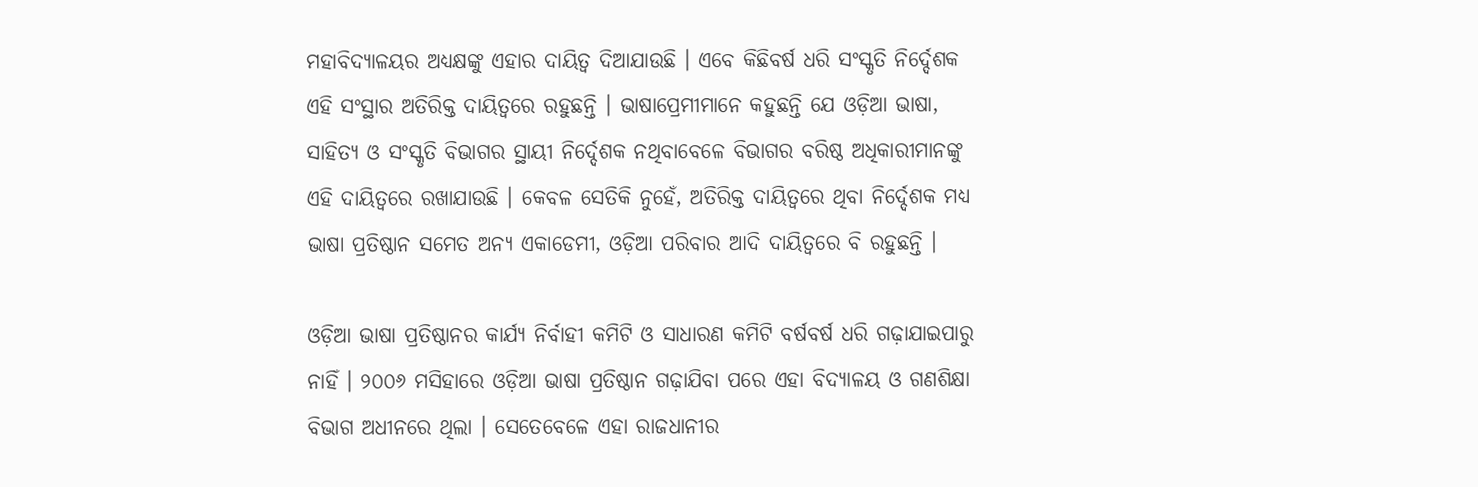ମହାବିଦ୍ୟାଳୟର ଅଧ୍ୟକ୍ଷଙ୍କୁ ଏହାର ଦାୟିତ୍ୱ ଦିଆଯାଉଛି । ଏବେ କିଛିବର୍ଷ ଧରି ସଂସ୍କୃତି ନିର୍ଦ୍ଦେଶକ ଏହି ସଂସ୍ଥାର ଅତିରିକ୍ତ ଦାୟିତ୍ୱରେ ରହୁଛନ୍ତି । ଭାଷାପ୍ରେମୀମାନେ କହୁଛନ୍ତି ଯେ ଓଡ଼ିଆ ଭାଷା, ସାହିତ୍ୟ ଓ ସଂସ୍କୃତି ବିଭାଗର ସ୍ଥାୟୀ ନିର୍ଦ୍ଦେଶକ ନଥିବାବେଳେ ବିଭାଗର ବରିଷ୍ଠ ଅଧିକାରୀମାନଙ୍କୁ ଏହି ଦାୟିତ୍ୱରେ ରଖାଯାଉଛି । କେବଳ ସେତିକି ନୁହେଁ, ଅତିରିକ୍ତ ଦାୟିତ୍ୱରେ ଥିବା ନିର୍ଦ୍ଦେଶକ ମଧ୍ୟ ଭାଷା ପ୍ରତିଷ୍ଠାନ ସମେତ ଅନ୍ୟ ଏକାଡେମୀ, ଓଡ଼ିଆ ପରିବାର ଆଦି ଦାୟିତ୍ୱରେ ବି ରହୁଛନ୍ତି ।

ଓଡ଼ିଆ ଭାଷା ପ୍ରତିଷ୍ଠାନର କାର୍ଯ୍ୟ ନିର୍ବାହୀ କମିଟି ଓ ସାଧାରଣ କମିଟି ବର୍ଷବର୍ଷ ଧରି ଗଢ଼ାଯାଇପାରୁ ନାହିଁ । ୨୦୦୬ ମସିହାରେ ଓଡ଼ିଆ ଭାଷା ପ୍ରତିଷ୍ଠାନ ଗଢ଼ାଯିବା ପରେ ଏହା ବିଦ୍ୟାଳୟ ଓ ଗଣଶିକ୍ଷା ବିଭାଗ ଅଧୀନରେ ଥିଲା । ସେତେବେଳେ ଏହା ରାଜଧାନୀର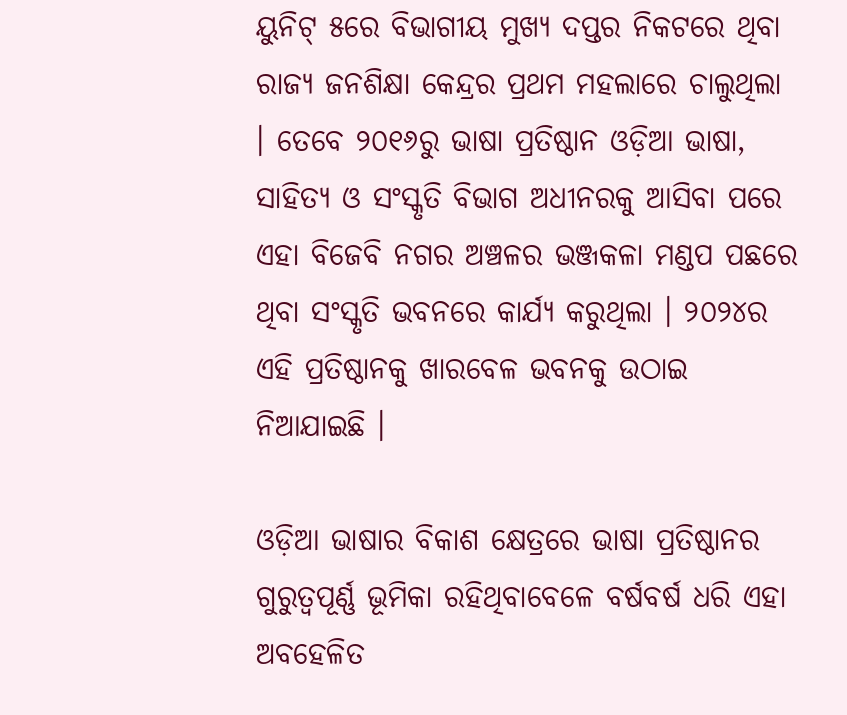ୟୁନିଟ୍‍ ୫ରେ ବିଭାଗୀୟ ମୁଖ୍ୟ ଦପ୍ତର ନିକଟରେ ଥିବା ରାଜ୍ୟ ଜନଶିକ୍ଷା କେନ୍ଦ୍ରର ପ୍ରଥମ ମହଲାରେ ଚାଲୁଥିଲା । ତେବେ ୨୦୧୬ରୁ ଭାଷା ପ୍ରତିଷ୍ଠାନ ଓଡ଼ିଆ ଭାଷା, ସାହିତ୍ୟ ଓ ସଂସ୍କୃତି ବିଭାଗ ଅଧୀନରକୁ ଆସିବା ପରେ ଏହା ବିଜେବି ନଗର ଅଞ୍ଚଳର ଭଞ୍ଜକଳା ମଣ୍ଡପ ପଛରେ ଥିବା ସଂସ୍କୃତି ଭବନରେ କାର୍ଯ୍ୟ କରୁଥିଲା । ୨୦୨୪ର ଏହି ପ୍ରତିଷ୍ଠାନକୁ ଖାରବେଳ ଭବନକୁ ଉଠାଇ ନିଆଯାଇଛି ।

ଓଡ଼ିଆ ଭାଷାର ବିକାଶ କ୍ଷେତ୍ରରେ ଭାଷା ପ୍ରତିଷ୍ଠାନର ଗୁରୁତ୍ୱପୂର୍ଣ୍ଣ ଭୂମିକା ରହିଥିବାବେଳେ ବର୍ଷବର୍ଷ ଧରି ଏହା ଅବହେଳିତ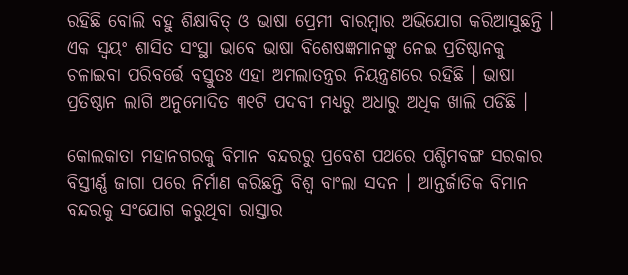ରହିଛି ବୋଲି ବହୁ ଶିକ୍ଷାବିତ୍‍ ଓ ଭାଷା ପ୍ରେମୀ ବାରମ୍ବାର ଅଭିଯୋଗ କରିଆସୁଛନ୍ତି । ଏକ ସ୍ୱୟଂ ଶାସିତ ସଂସ୍ଥା ଭାବେ ଭାଷା ବିଶେଷଜ୍ଞମାନଙ୍କୁ ନେଇ ପ୍ରତିଷ୍ଠାନକୁ ଚଳାଇବା ପରିବର୍ତ୍ତେ ବସ୍ତୁତଃ ଏହା ଅମଲାତନ୍ତ୍ରର ନିୟନ୍ତ୍ରଣରେ ରହିଛି । ଭାଷା ପ୍ରତିଷ୍ଠାନ ଲାଗି ଅନୁମୋଦିତ ୩୧ଟି ପଦବୀ ମଧ୍ୟରୁ ଅଧାରୁ ଅଧିକ ଖାଲି ପଡିଛି ।

କୋଲକାତା ମହାନଗରକୁ ବିମାନ ବନ୍ଦରରୁ ପ୍ରବେଶ ପଥରେ ପଶ୍ଚିମବଙ୍ଗ ସରକାର ବିସ୍ତୀର୍ଣ୍ଣ ଜାଗା ପରେ ନିର୍ମାଣ କରିଛନ୍ତି ବିଶ୍ୱ ବାଂଲା ସଦନ । ଆନ୍ତର୍ଜାତିକ ବିମାନ ବନ୍ଦରକୁ ସଂଯୋଗ କରୁଥିବା ରାସ୍ତାର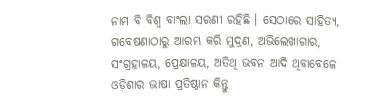ନାମ ବି ବିଶ୍ୱ ବାଂଲା ସରଣୀ ରହିଛି । ସେଠାରେ ସାହିତ୍ୟ, ଗବେଷଣାଠାରୁ ଆରମ୍ଭ କରି ମୁଦ୍ରଣ, ଅଭିଲେଖାଗାର, ସଂଗ୍ରହାଳୟ, ପ୍ରେକ୍ଷାଳୟ, ଅତିଥି ଭବନ ଆଦି ଥିବାବେଳେ ଓଡ଼ିଶାର ଭାଷା ପ୍ରତିଷ୍ଠାନ କିନ୍ତୁ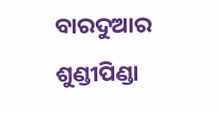ବାରଦୁଆର ଶୁଣ୍ଡୀପିଣ୍ଡା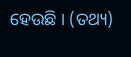ହେଉଛି । (ତଥ୍ୟ)